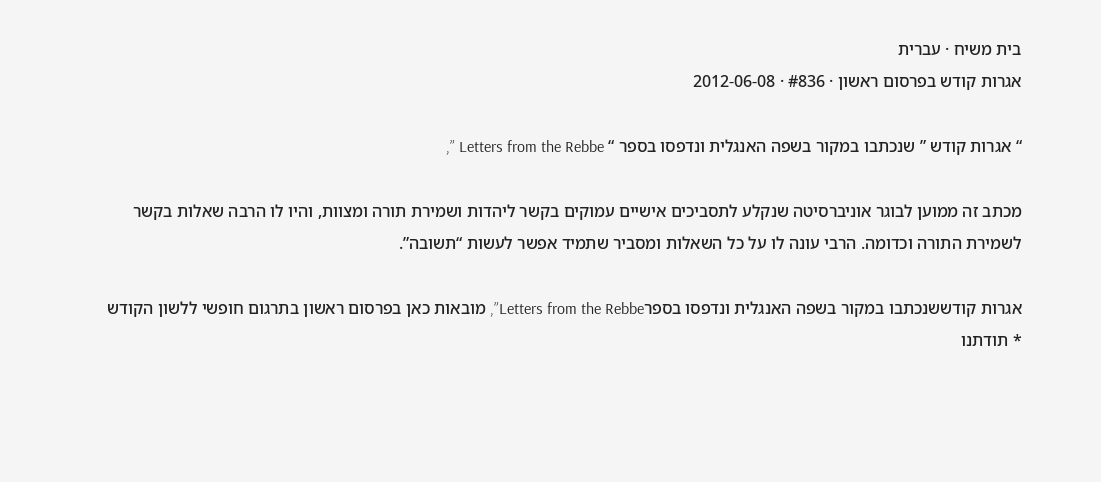בית משיח · עברית
אגרות קודש בפרסום ראשון · #836 · 2012-06-08

“ אגרות קודש ” שנכתבו במקור בשפה האנגלית ונדפסו בספר “ Letters from the Rebbe ”,

מכתב זה ממוען לבוגר אוניברסיטה שנקלע לתסביכים אישיים עמוקים בקשר ליהדות ושמירת תורה ומצוות, והיו לו הרבה שאלות בקשר לשמירת התורה וכדומה. הרבי עונה לו על כל השאלות ומסביר שתמיד אפשר לעשות “תשובה”.

אגרות קודששנכתבו במקור בשפה האנגלית ונדפסו בספרLetters from the Rebbe”, מובאות כאן בפרסום ראשון בתרגום חופשי ללשון הקודש * תודתנו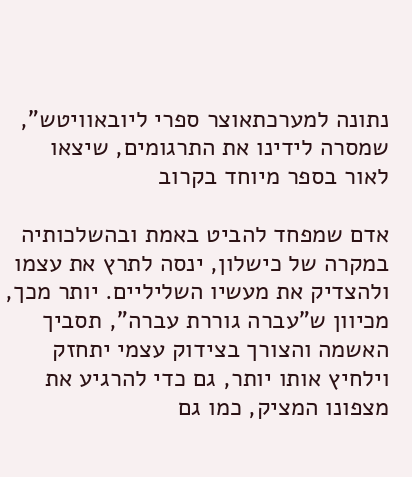נתונה למערכתאוצר ספרי ליובאוויטש”, שמסרה לידינו את התרגומים, שיצאו לאור בספר מיוחד בקרוב

אדם שמפחד להביט באמת ובהשלכותיה במקרה של כישלון, ינסה לתרץ את עצמו ולהצדיק את מעשיו השליליים. יותר מכך, מכיוון ש”עברה גוררת עברה”, תסביך האשמה והצורך בצידוק עצמי יתחזק וילחיץ אותו יותר, גם כדי להרגיע את מצפונו המציק, כמו גם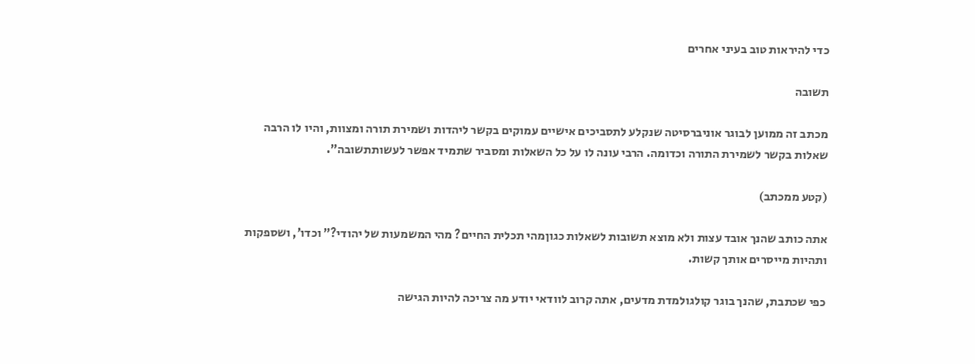כדי להיראות טוב בעיני אחרים

תשובה

מכתב זה ממוען לבוגר אוניברסיטה שנקלע לתסביכים אישיים עמוקים בקשר ליהדות ושמירת תורה ומצוות, והיו לו הרבה שאלות בקשר לשמירת התורה וכדומה. הרבי עונה לו על כל השאלות ומסביר שתמיד אפשר לעשותתשובה”.

(קטע ממכתב)

אתה כותב שהנך אובד עצות ולא מוצא תשובות לשאלות כגוןמהי תכלית החיים? מהי המשמעות של יהודי?” וכדו’, ושספקות ותהיות מייסרים אותך קשות.

כפי שכתבת, שהנך בוגר קולגולמדת מדעים, אתה קרוב לוודאי יודע מה צריכה להיות הגישה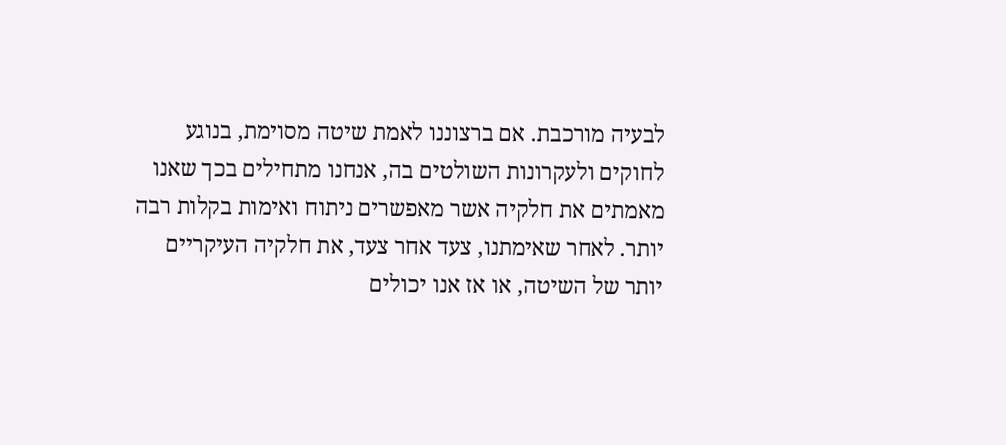לבעיה מורכבת. אם ברצוננו לאמת שיטה מסוימת, בנוגע לחוקים ולעקרונות השולטים בה, אנחנו מתחילים בכך שאנו מאמתים את חלקיה אשר מאפשרים ניתוח ואימות בקלות רבה יותר. לאחר שאימתנו, צעד אחר צעד, את חלקיה העיקריים יותר של השיטה, או אז אנו יכולים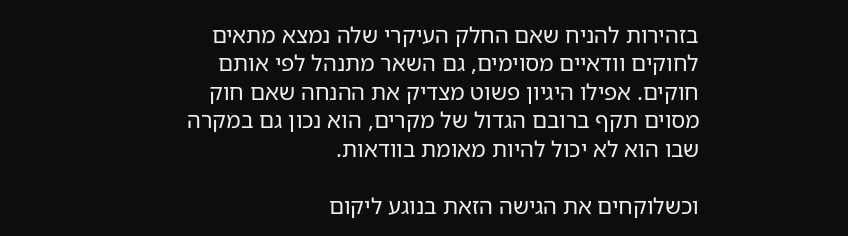בזהירות להניח שאם החלק העיקרי שלה נמצא מתאים לחוקים וודאיים מסוימים, גם השאר מתנהל לפי אותם חוקים. אפילו היגיון פשוט מצדיק את ההנחה שאם חוק מסוים תקף ברובם הגדול של מקרים, הוא נכון גם במקרה שבו הוא לא יכול להיות מאומת בוודאות.

וכשלוקחים את הגישה הזאת בנוגע ליקום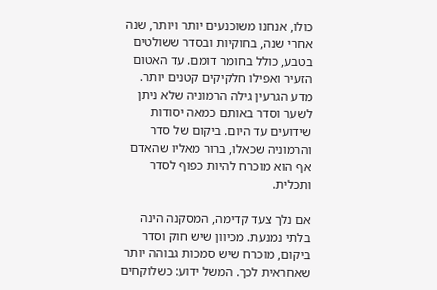כולו, אנחנו משוכנעים יותר ויותר, שנה אחרי שנה, בחוקיות ובסדר ששולטים בטבע, כולל בחומר דומם. עד האטום הזעיר ואפילו חלקיקים קטנים יותר. מדע הגרעין גילה הרמוניה שלא ניתן לשער וסדר באותם כמאה יסודות שידועים עד היום. ביקום של סדר והרמוניה שכאלו, ברור מאליו שהאדם אף הוא מוכרח להיות כפוף לסדר ותכלית.

אם נלך צעד קדימה, המסקנה הינה בלתי נמנעת. מכיוון שיש חוק וסדר ביקום, מוכרח שיש סמכות גבוהה יותר שאחראית לכך. המשל ידוע: כשלוקחים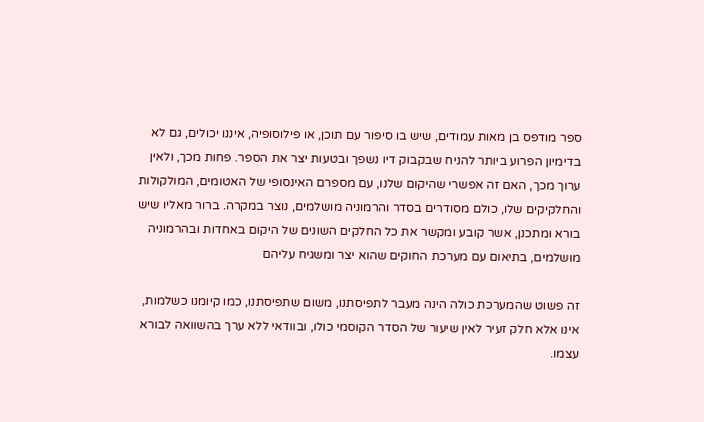ספר מודפס בן מאות עמודים, שיש בו סיפור עם תוכן, או פילוסופיה, איננו יכולים, גם לא בדימיון הפרוע ביותר להניח שבקבוק דיו נשפך ובטעות יצר את הספר. פחות מכך, ולאין ערוך מכך, האם זה אפשרי שהיקום שלנו, עם מספרם האינסופי של האטומים, המולקולות והחלקיקים שלו, כולם מסודרים בסדר והרמוניה מושלמים, נוצר במקרה. ברור מאליו שיש בורא ומתכנן, אשר קובע ומקשר את כל החלקים השונים של היקום באחדות ובהרמוניה מושלמים, בתיאום עם מערכת החוקים שהוא יצר ומשגיח עליהם

זה פשוט שהמערכת כולה הינה מעבר לתפיסתנו, משום שתפיסתנו, כמו קיומנו כשלמות, אינו אלא חלק זעיר לאין שיעור של הסדר הקוסמי כולו, ובוודאי ללא ערך בהשוואה לבורא עצמו.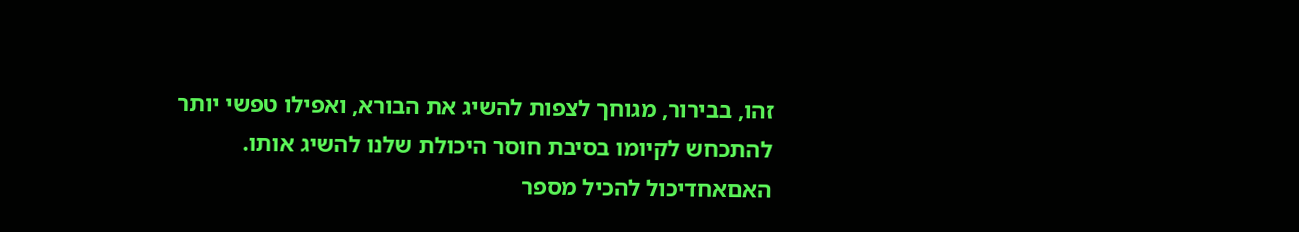זהו, בבירור, מגוחך לצפות להשיג את הבורא, ואפילו טפשי יותר להתכחש לקיומו בסיבת חוסר היכולת שלנו להשיג אותו. האםאחדיכול להכיל מספר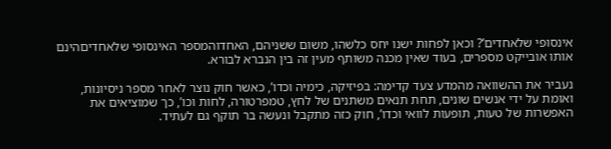אינסופי שלאחדים’? וכאן לפחות ישנו יחס כלשהו, משום ששניהם, האחדוהמספר האינסופי שלאחדיםהינם אותו אובייקט מספרים, בעוד שאין מכנה משותף מעין זה בין הנברא לבורא.

נעביר את ההשוואה מהמדע צעד קדימה: בפיזיקה, כימיה וכדו’, כאשר חוק נוצר לאחר מספר ניסיונות, ואומת על ידי אנשים שונים, תחת תנאים משתנים של לחץ, טמפרטורה, לחות וכו’, כך שמוציאים את האפשרות של טעות, תופעות לוואי וכדו’, חוק כזה מתקבל ונעשה בר תוקף גם לעתיד.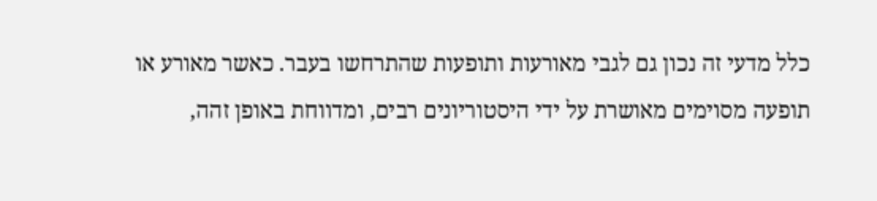כלל מדעי זה נכון גם לגבי מאורעות ותופעות שהתרחשו בעבר. כאשר מאורע או תופעה מסוימים מאושרת על ידי היסטוריונים רבים, ומדווחת באופן זהה,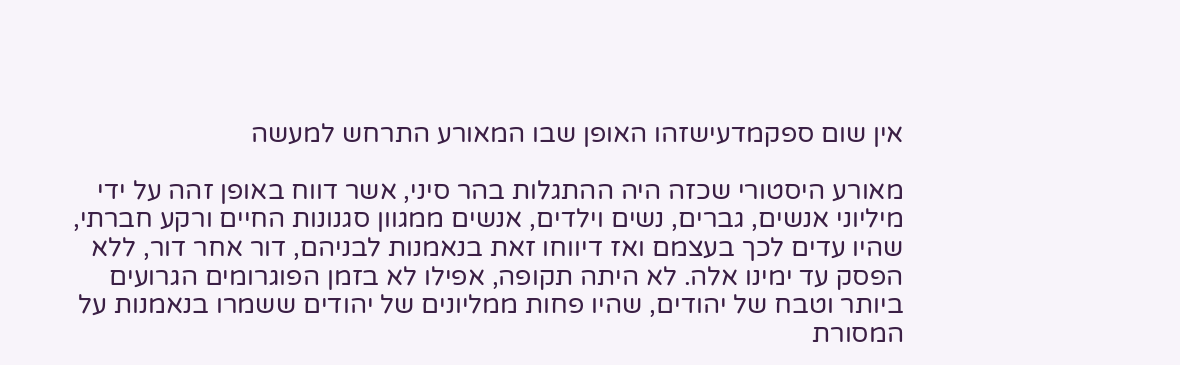אין שום ספקמדעישזהו האופן שבו המאורע התרחש למעשה

מאורע היסטורי שכזה היה ההתגלות בהר סיני, אשר דווח באופן זהה על ידי מיליוני אנשים, גברים, נשים וילדים, אנשים ממגוון סגנונות החיים ורקע חברתי, שהיו עדים לכך בעצמם ואז דיווחו זאת בנאמנות לבניהם, דור אחר דור, ללא הפסק עד ימינו אלה. לא היתה תקופה, אפילו לא בזמן הפוגרומים הגרועים ביותר וטבח של יהודים, שהיו פחות ממליונים של יהודים ששמרו בנאמנות על המסורת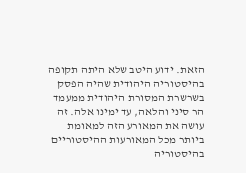הזאת. ידוע היטב שלא היתה תקופה בהיסטוריה היהודית שהיה הפסק בשרשרת המסורת היהודית ממעמד הר סיני והלאה, עד ימינו אלה. זה עושה את המאורע הזה למאומת ביותר מכל המאורעות ההיסטוריים בהיסטוריה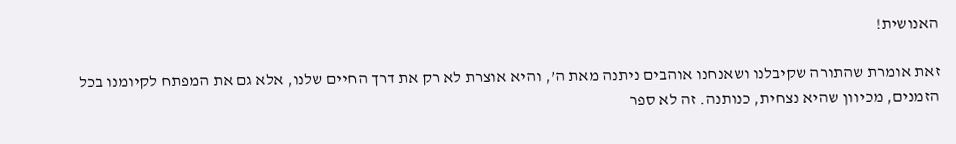האנושית!

זאת אומרת שהתורה שקיבלנו ושאנחנו אוהבים ניתנה מאת ה’, והיא אוצרת לא רק את דרך החיים שלנו, אלא גם את המפתח לקיומנו בכל הזמנים, מכיוון שהיא נצחית, כנותנה. זה לא ספר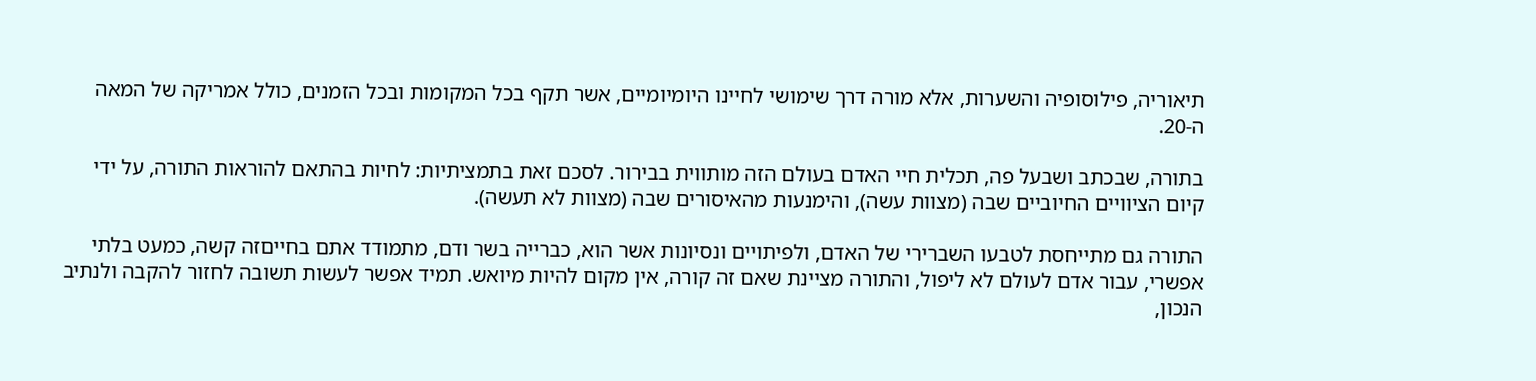תיאוריה, פילוסופיה והשערות, אלא מורה דרך שימושי לחיינו היומיומיים, אשר תקף בכל המקומות ובכל הזמנים, כולל אמריקה של המאה ה-20.

בתורה, שבכתב ושבעל פה, תכלית חיי האדם בעולם הזה מותווית בבירור. לסכם זאת בתמציתיות: לחיות בהתאם להוראות התורה, על ידי קיום הציוויים החיוביים שבה (מצוות עשה), והימנעות מהאיסורים שבה (מצוות לא תעשה).

התורה גם מתייחסת לטבעו השברירי של האדם, ולפיתויים ונסיונות אשר הוא, כברייה בשר ודם, מתמודד אתם בחייםזה קשה, כמעט בלתי אפשרי, עבור אדם לעולם לא ליפול, והתורה מציינת שאם זה קורה, אין מקום להיות מיואש. תמיד אפשר לעשות תשובה לחזור להקבה ולנתיב הנכון,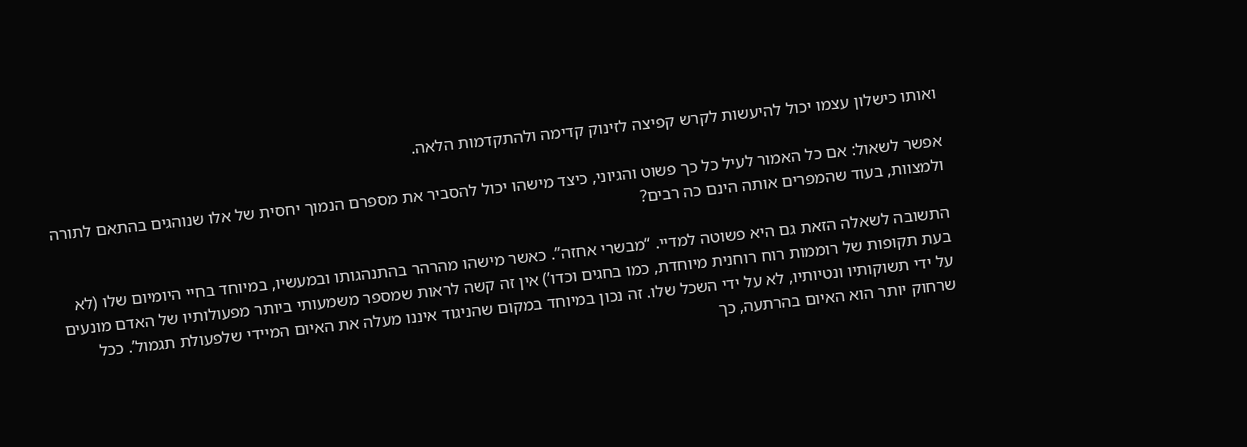ואותו כישלון עצמו יכול להיעשות לקרש קפיצה לזינוק קדימה ולהתקדמות הלאה.

אפשר לשאול: אם כל האמור לעיל כל כך פשוט והגיוני, כיצד מישהו יכול להסביר את מספרם הנמוך יחסית של אלו שנוהגים בהתאם לתורה ולמצוות, בעוד שהמפרים אותה הינם כה רבים?

התשובה לשאלה הזאת גם היא פשוטה למדיי. “מבשרי אחזה”. כאשר מישהו מהרהר בהתנהגותו ובמעשיו, במיוחד בחיי היומיום שלו (לא בעת תקופות של רוממות רוח רוחנית מיוחדת, כמו בחגים וכדו’) אין זה קשה לראות שמספר משמעותי ביותר מפעולותיו של האדם מונעים על ידי תשוקותיו ונטיותיו, לא על ידי השכל שלו. זה נכון במיוחד במקום שהניגוד איננו מעלה את האיום המיידי שלפעולת תגמול’. ככל שרחוק יותר הוא האיום בהרתעה, כך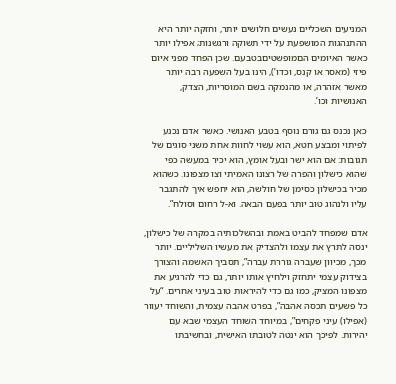המניעים השכליים נעשים חלושים יותר, וחזקה יותר היא ההתנהגות המושפעת על ידי תשוקה ורגשנות; אפילו יותר כאשר האיומים הםמופשטיםבטבעם. שכן הפחד מפני איום פיזי (מאסר או קנס, וכדו’), הינו בעל השפעה רבה יותר מאשר אזהרה, או מהנמקה בשם המוסריות, הצדק, האנושיות וכו’.

כאן נכנס גם גורם נוסף בטבע האנושי. כאשר אדם נכנע לפיתוי ומבצע חטא, הוא עשוי לחוות אחת משני סוגים של תגובות: אם הוא ישר ובעל אומץ, הוא יכיר במעשה כפי שהוא כישלון והפרה של רצונו האמיתי וצו מצפונו. כשהוא מכיר בכישלון כסימן של חולשה, הוא יחפש איך להתגבר עליו ולנהוג טוב יותר בפעם הבאה. וא-ל רחום וסולח”.

אדם שמפחד להביט באמת ובהשלכותיה במקרה של כישלון, ינסה לתרץ את עצמו ולהצדיק את מעשיו השליליים. יותר מכך, מכיוון שעברה גוררת עברה”, תסביך האשמה והצורך בצידוק עצמי יתחזק וילחיץ אותו יותר, גם כדי להרגיע את מצפונו המציק, כמו גם כדי להיראות טוב בעיני אחרים. “על כל פשעים תכסה אהבה”, בפרט אהבה עצמית, והשוחד יעוור (אפילו) עיני פקחים”, במיוחד השוחד העצמי שבא עם יהירות. לפיכך הוא ינטה לטובתו האישית, ובחשיבתו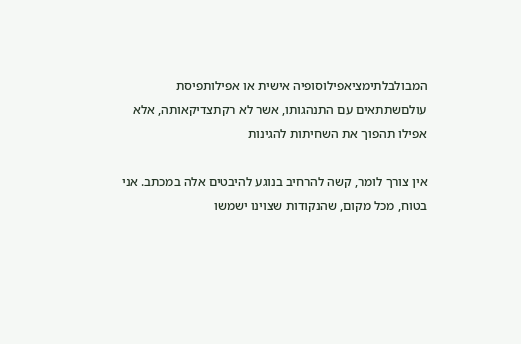המבולבלתימציאפילוסופיה אישית או אפילותפיסת עולםשתתאים עם התנהגותו, אשר לא רקתצדיקאותה, אלא אפילו תהפוך את השחיתות להגינות

אין צורך לומר, קשה להרחיב בנוגע להיבטים אלה במכתב. אני בטוח, מכל מקום, שהנקודות שצוינו ישמשו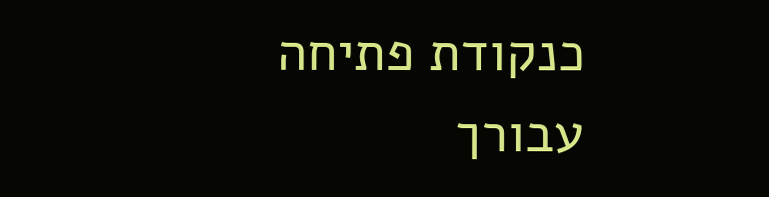כנקודת פתיחה עבורך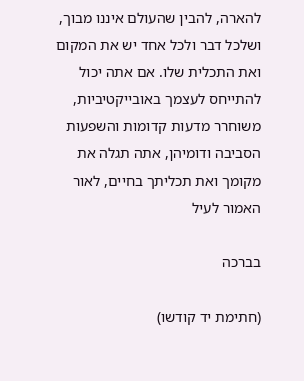להארה, להבין שהעולם איננו מבוך, ושלכל דבר ולכל אחד יש את המקום ואת התכלית שלו. אם אתה יכול להתייחס לעצמך באובייקטיביות, משוחרר מדעות קדומות והשפעות הסביבה ודומיהן, אתה תגלה את מקומך ואת תכליתך בחיים, לאור האמור לעיל

בברכה

(חתימת יד קודשו)